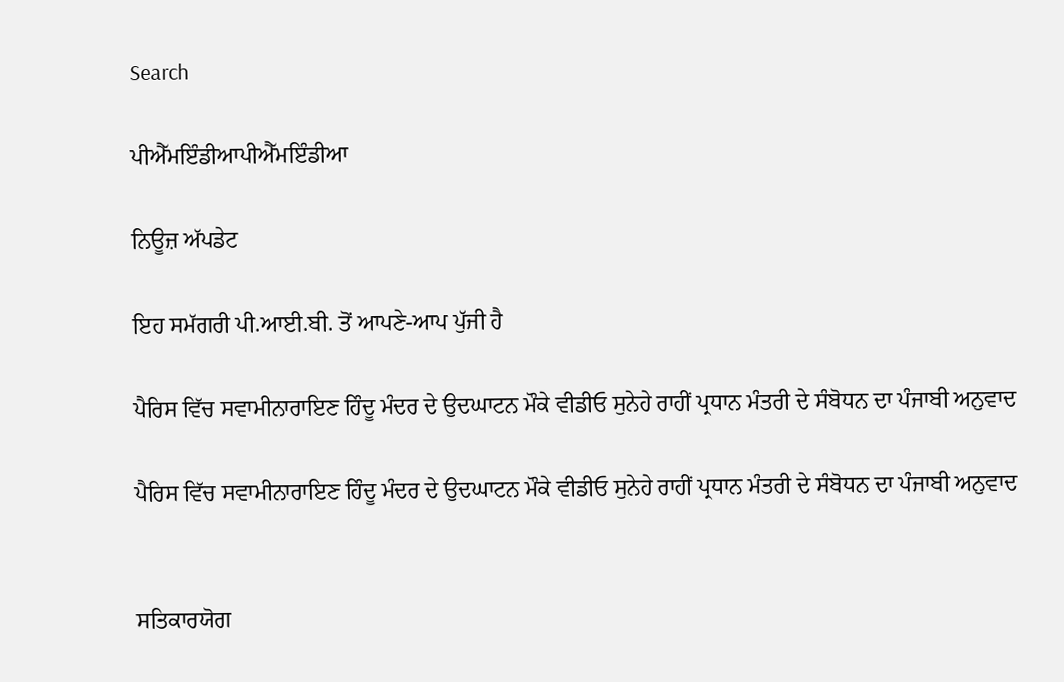Search

ਪੀਐੱਮਇੰਡੀਆਪੀਐੱਮਇੰਡੀਆ

ਨਿਊਜ਼ ਅੱਪਡੇਟ

ਇਹ ਸਮੱਗਰੀ ਪੀ.ਆਈ.ਬੀ. ਤੋਂ ਆਪਣੇ-ਆਪ ਪੁੱਜੀ ਹੈ

ਪੈਰਿਸ ਵਿੱਚ ਸਵਾਮੀਨਾਰਾਇਣ ਹਿੰਦੂ ਮੰਦਰ ਦੇ ਉਦਘਾਟਨ ਮੌਕੇ ਵੀਡੀਓ ਸੁਨੇਹੇ ਰਾਹੀਂ ਪ੍ਰਧਾਨ ਮੰਤਰੀ ਦੇ ਸੰਬੋਧਨ ਦਾ ਪੰਜਾਬੀ ਅਨੁਵਾਦ

ਪੈਰਿਸ ਵਿੱਚ ਸਵਾਮੀਨਾਰਾਇਣ ਹਿੰਦੂ ਮੰਦਰ ਦੇ ਉਦਘਾਟਨ ਮੌਕੇ ਵੀਡੀਓ ਸੁਨੇਹੇ ਰਾਹੀਂ ਪ੍ਰਧਾਨ ਮੰਤਰੀ ਦੇ ਸੰਬੋਧਨ ਦਾ ਪੰਜਾਬੀ ਅਨੁਵਾਦ


ਸਤਿਕਾਰਯੋਗ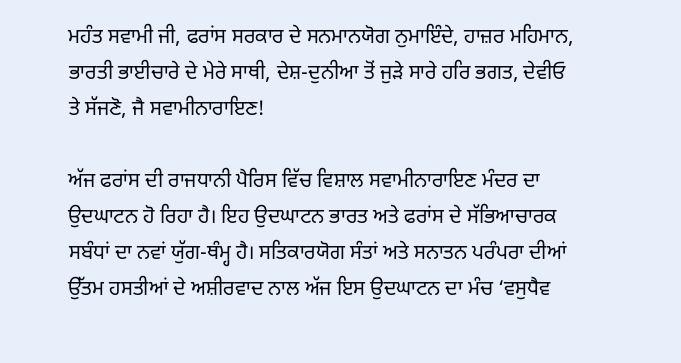ਮਹੰਤ ਸਵਾਮੀ ਜੀ, ਫਰਾਂਸ ਸਰਕਾਰ ਦੇ ਸਨਮਾਨਯੋਗ ਨੁਮਾਇੰਦੇ, ਹਾਜ਼ਰ ਮਹਿਮਾਨ, ਭਾਰਤੀ ਭਾਈਚਾਰੇ ਦੇ ਮੇਰੇ ਸਾਥੀ, ਦੇਸ਼-ਦੁਨੀਆ ਤੋਂ ਜੁੜੇ ਸਾਰੇ ਹਰਿ ਭਗਤ, ਦੇਵੀਓ ਤੇ ਸੱਜਣੋ, ਜੈ ਸਵਾਮੀਨਾਰਾਇਣ!

ਅੱਜ ਫਰਾਂਸ ਦੀ ਰਾਜਧਾਨੀ ਪੈਰਿਸ ਵਿੱਚ ਵਿਸ਼ਾਲ ਸਵਾਮੀਨਾਰਾਇਣ ਮੰਦਰ ਦਾ ਉਦਘਾਟਨ ਹੋ ਰਿਹਾ ਹੈ। ਇਹ ਉਦਘਾਟਨ ਭਾਰਤ ਅਤੇ ਫਰਾਂਸ ਦੇ ਸੱਭਿਆਚਾਰਕ ਸਬੰਧਾਂ ਦਾ ਨਵਾਂ ਯੁੱਗ-ਥੰਮ੍ਹ ਹੈ। ਸਤਿਕਾਰਯੋਗ ਸੰਤਾਂ ਅਤੇ ਸਨਾਤਨ ਪਰੰਪਰਾ ਦੀਆਂ ਉੱਤਮ ਹਸਤੀਆਂ ਦੇ ਅਸ਼ੀਰਵਾਦ ਨਾਲ ਅੱਜ ਇਸ ਉਦਘਾਟਨ ਦਾ ਮੰਚ ‘ਵਸੁਧੈਵ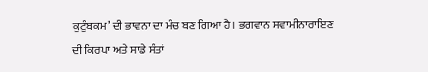ਕੁਟੁੰਬਕਮ’ ਦੀ ਭਾਵਨਾ ਦਾ ਮੰਚ ਬਣ ਗਿਆ ਹੈ। ਭਗਵਾਨ ਸਵਾਮੀਨਾਰਾਇਣ ਦੀ ਕਿਰਪਾ ਅਤੇ ਸਾਡੇ ਸੰਤਾਂ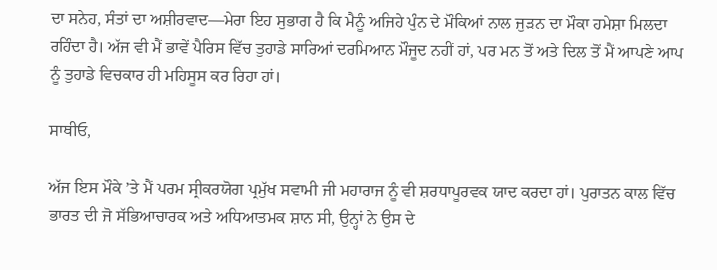ਦਾ ਸਨੇਹ, ਸੰਤਾਂ ਦਾ ਅਸ਼ੀਰਵਾਦ—ਮੇਰਾ ਇਹ ਸੁਭਾਗ ਹੈ ਕਿ ਮੈਨੂੰ ਅਜਿਹੇ ਪੁੰਨ ਦੇ ਮੌਕਿਆਂ ਨਾਲ ਜੁੜਨ ਦਾ ਮੌਕਾ ਹਮੇਸ਼ਾ ਮਿਲਦਾ ਰਹਿੰਦਾ ਹੈ। ਅੱਜ ਵੀ ਮੈਂ ਭਾਵੇਂ ਪੈਰਿਸ ਵਿੱਚ ਤੁਹਾਡੇ ਸਾਰਿਆਂ ਦਰਮਿਆਨ ਮੌਜੂਦ ਨਹੀਂ ਹਾਂ, ਪਰ ਮਨ ਤੋਂ ਅਤੇ ਦਿਲ ਤੋਂ ਮੈਂ ਆਪਣੇ ਆਪ ਨੂੰ ਤੁਹਾਡੇ ਵਿਚਕਾਰ ਹੀ ਮਹਿਸੂਸ ਕਰ ਰਿਹਾ ਹਾਂ।

ਸਾਥੀਓ,

ਅੱਜ ਇਸ ਮੌਕੇ ’ਤੇ ਮੈਂ ਪਰਮ ਸ੍ਰੀਕਰਯੋਗ ਪ੍ਰਮੁੱਖ ਸਵਾਮੀ ਜੀ ਮਹਾਰਾਜ ਨੂੰ ਵੀ ਸ਼ਰਧਾਪੂਰਵਕ ਯਾਦ ਕਰਦਾ ਹਾਂ। ਪੁਰਾਤਨ ਕਾਲ ਵਿੱਚ ਭਾਰਤ ਦੀ ਜੋ ਸੱਭਿਆਚਾਰਕ ਅਤੇ ਅਧਿਆਤਮਕ ਸ਼ਾਨ ਸੀ, ਉਨ੍ਹਾਂ ਨੇ ਉਸ ਦੇ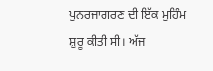ਪੁਨਰਜਾਗਰਣ ਦੀ ਇੱਕ ਮੁਹਿੰਮ ਸ਼ੁਰੂ ਕੀਤੀ ਸੀ। ਅੱਜ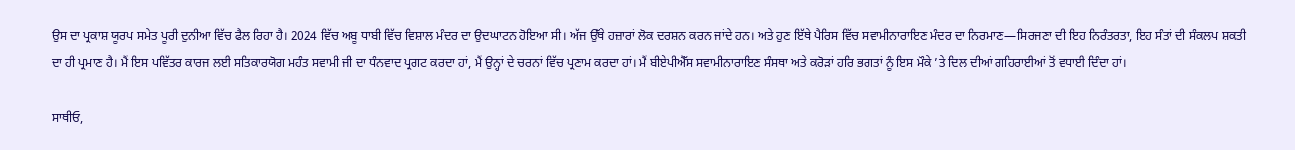ਉਸ ਦਾ ਪ੍ਰਕਾਸ਼ ਯੂਰਪ ਸਮੇਤ ਪੂਰੀ ਦੁਨੀਆ ਵਿੱਚ ਫੈਲ ਰਿਹਾ ਹੈ। 2024 ਵਿੱਚ ਅਬੂ ਧਾਬੀ ਵਿੱਚ ਵਿਸ਼ਾਲ ਮੰਦਰ ਦਾ ਉਦਘਾਟਨ ਹੋਇਆ ਸੀ। ਅੱਜ ਉੱਥੇ ਹਜ਼ਾਰਾਂ ਲੋਕ ਦਰਸ਼ਨ ਕਰਨ ਜਾਂਦੇ ਹਨ। ਅਤੇ ਹੁਣ ਇੱਥੇ ਪੈਰਿਸ ਵਿੱਚ ਸਵਾਮੀਨਾਰਾਇਣ ਮੰਦਰ ਦਾ ਨਿਰਮਾਣ—ਸਿਰਜਣਾ ਦੀ ਇਹ ਨਿਰੰਤਰਤਾ, ਇਹ ਸੰਤਾਂ ਦੀ ਸੰਕਲਪ ਸ਼ਕਤੀ ਦਾ ਹੀ ਪ੍ਰਮਾਣ ਹੈ। ਮੈਂ ਇਸ ਪਵਿੱਤਰ ਕਾਰਜ ਲਈ ਸਤਿਕਾਰਯੋਗ ਮਹੰਤ ਸਵਾਮੀ ਜੀ ਦਾ ਧੰਨਵਾਦ ਪ੍ਰਗਟ ਕਰਦਾ ਹਾਂ, ਮੈਂ ਉਨ੍ਹਾਂ ਦੇ ਚਰਨਾਂ ਵਿੱਚ ਪ੍ਰਣਾਮ ਕਰਦਾ ਹਾਂ। ਮੈਂ ਬੀਏਪੀਐੱਸ ਸਵਾਮੀਨਾਰਾਇਣ ਸੰਸਥਾ ਅਤੇ ਕਰੋੜਾਂ ਹਰਿ ਭਗਤਾਂ ਨੂੰ ਇਸ ਮੌਕੇ ’ਤੇ ਦਿਲ ਦੀਆਂ ਗਹਿਰਾਈਆਂ ਤੋਂ ਵਧਾਈ ਦਿੰਦਾ ਹਾਂ।

ਸਾਥੀਓ,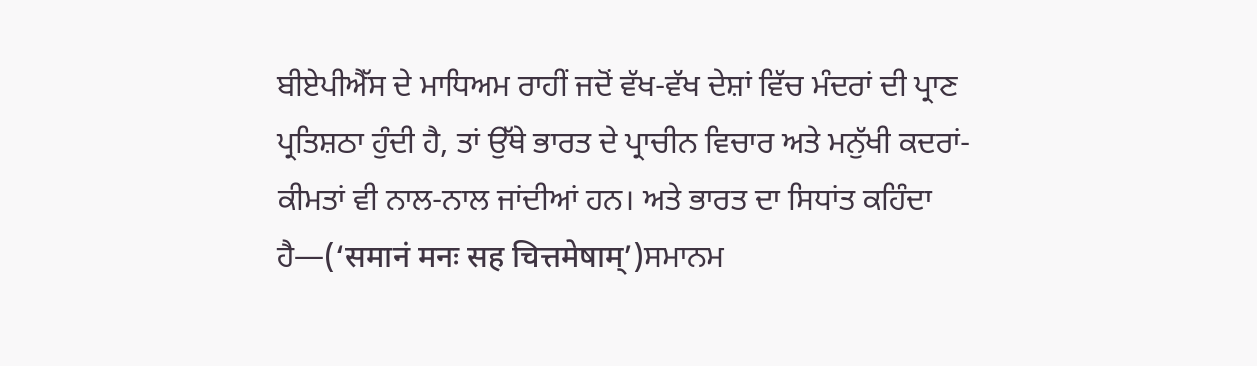ਬੀਏਪੀਐੱਸ ਦੇ ਮਾਧਿਅਮ ਰਾਹੀਂ ਜਦੋਂ ਵੱਖ-ਵੱਖ ਦੇਸ਼ਾਂ ਵਿੱਚ ਮੰਦਰਾਂ ਦੀ ਪ੍ਰਾਣ ਪ੍ਰਤਿਸ਼ਠਾ ਹੁੰਦੀ ਹੈ, ਤਾਂ ਉੱਥੇ ਭਾਰਤ ਦੇ ਪ੍ਰਾਚੀਨ ਵਿਚਾਰ ਅਤੇ ਮਨੁੱਖੀ ਕਦਰਾਂ-ਕੀਮਤਾਂ ਵੀ ਨਾਲ-ਨਾਲ ਜਾਂਦੀਆਂ ਹਨ। ਅਤੇ ਭਾਰਤ ਦਾ ਸਿਧਾਂਤ ਕਹਿੰਦਾ ਹੈ—(‘समानं मनः सह चित्तमेषाम्’)ਸਮਾਨਮ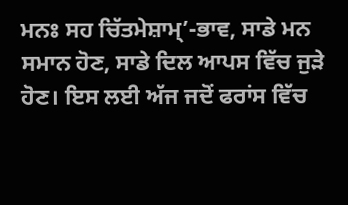ਮਨਃ ਸਹ ਚਿੱਤਮੇਸ਼ਾਮ੍’-ਭਾਵ, ਸਾਡੇ ਮਨ ਸਮਾਨ ਹੋਣ, ਸਾਡੇ ਦਿਲ ਆਪਸ ਵਿੱਚ ਜੁੜੇ ਹੋਣ। ਇਸ ਲਈ ਅੱਜ ਜਦੋਂ ਫਰਾਂਸ ਵਿੱਚ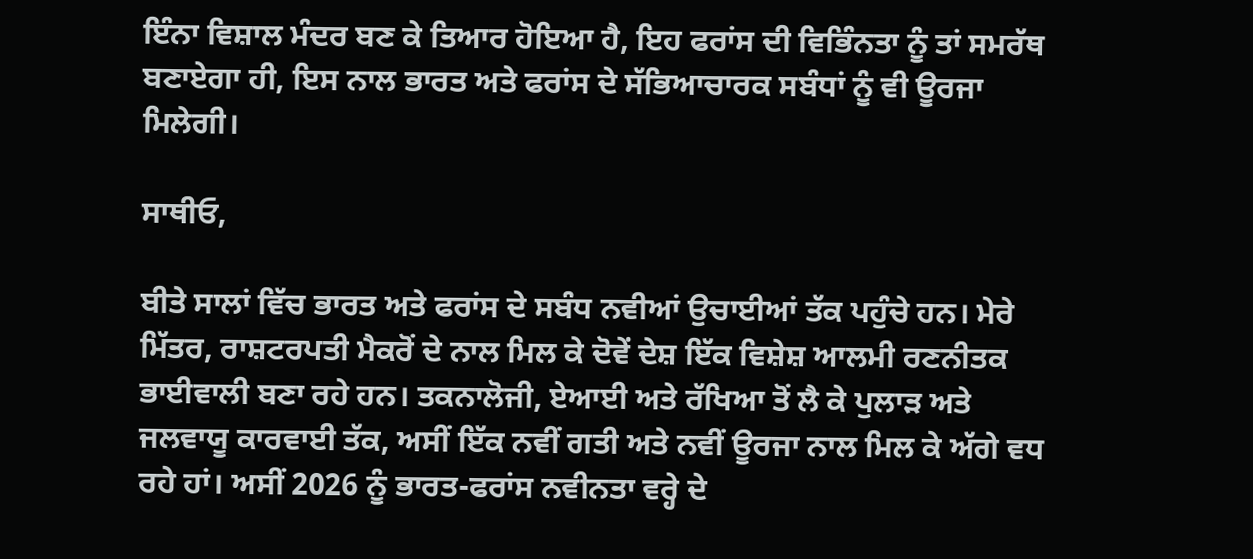ਇੰਨਾ ਵਿਸ਼ਾਲ ਮੰਦਰ ਬਣ ਕੇ ਤਿਆਰ ਹੋਇਆ ਹੈ, ਇਹ ਫਰਾਂਸ ਦੀ ਵਿਭਿੰਨਤਾ ਨੂੰ ਤਾਂ ਸਮਰੱਥ ਬਣਾਏਗਾ ਹੀ, ਇਸ ਨਾਲ ਭਾਰਤ ਅਤੇ ਫਰਾਂਸ ਦੇ ਸੱਭਿਆਚਾਰਕ ਸਬੰਧਾਂ ਨੂੰ ਵੀ ਊਰਜਾ ਮਿਲੇਗੀ।

ਸਾਥੀਓ,

ਬੀਤੇ ਸਾਲਾਂ ਵਿੱਚ ਭਾਰਤ ਅਤੇ ਫਰਾਂਸ ਦੇ ਸਬੰਧ ਨਵੀਆਂ ਉਚਾਈਆਂ ਤੱਕ ਪਹੁੰਚੇ ਹਨ। ਮੇਰੇ ਮਿੱਤਰ, ਰਾਸ਼ਟਰਪਤੀ ਮੈਕਰੋਂ ਦੇ ਨਾਲ ਮਿਲ ਕੇ ਦੋਵੇਂ ਦੇਸ਼ ਇੱਕ ਵਿਸ਼ੇਸ਼ ਆਲਮੀ ਰਣਨੀਤਕ ਭਾਈਵਾਲੀ ਬਣਾ ਰਹੇ ਹਨ। ਤਕਨਾਲੋਜੀ, ਏਆਈ ਅਤੇ ਰੱਖਿਆ ਤੋਂ ਲੈ ਕੇ ਪੁਲਾੜ ਅਤੇ ਜਲਵਾਯੂ ਕਾਰਵਾਈ ਤੱਕ, ਅਸੀਂ ਇੱਕ ਨਵੀਂ ਗਤੀ ਅਤੇ ਨਵੀਂ ਊਰਜਾ ਨਾਲ ਮਿਲ ਕੇ ਅੱਗੇ ਵਧ ਰਹੇ ਹਾਂ। ਅਸੀਂ 2026 ਨੂੰ ਭਾਰਤ-ਫਰਾਂਸ ਨਵੀਨਤਾ ਵਰ੍ਹੇ ਦੇ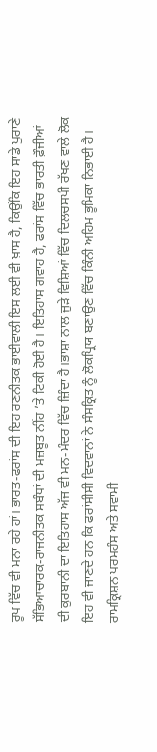ਰੂਪ ਵਿੱਚ ਵੀ ਮਨਾ ਰਹੇ ਹਾਂ। ਭਾਰਤ-ਫਰਾਂਸ ਦੀ ਇਹ ਰਣਨੀਤਕ ਭਾਈਵਾਲੀ ਇਸ ਲਈ ਵੀ ਖ਼ਾਸ ਹੈ, ਕਿਉਂਕਿ ਇਹ ਸਾਡੇ ਪੁਰਾਣੇ ਸੱਭਿਆਚਾਰਕ-ਰਾਜਨੀਤਕ ਸਬੰਧਾਂ ਦੀ ਮਜ਼ਬੂਤ ਨੀਂਹ ’ਤੇ ਟਿਕੀ ਹੋਈ ਹੈ। ਇਤਿਹਾਸ ਗਵਾਹ ਹੈ, ਫਰਾਂਸ ਵਿੱਚ ਭਾਰਤੀ ਫ਼ੌਜੀਆਂ ਦੀ ਕੁਰਬਾਨੀ ਦਾ ਇਤਿਹਾਸ ਅੱਜ ਵੀ ਮਨ-ਮੰਦਰ ਵਿੱਚ ਜ਼ਿੰਦਾ ਹੈ।ਭਾਸ਼ਾ ਨਾਲ ਜੁੜੇ ਵਿਸ਼ਿਆਂ ਵਿੱਚ ਦਿਲਚਸਪੀ ਰੱਖਣ ਵਾਲੇ ਲੋਕ ਇਹ ਵੀ ਜਾਣਦੇ ਹਨ ਕਿ ਫਰਾਂਸੀਸੀ ਵਿਦਵਾਨਾਂ ਨੇ ਸੰਸਕ੍ਰਿਤ ਨੂੰ ਲੋਕਪ੍ਰਿਯ ਬਣਾਉਣ ਵਿੱਚ ਕਿੰਨੀ ਅਹਿਮ ਭੂਮਿਕਾ ਨਿਭਾਈ ਹੈ। ਰਾਮਕ੍ਰਿਸ਼ਨ ਪਰਮਹੰਸ ਅਤੇ ਸਵਾਮੀ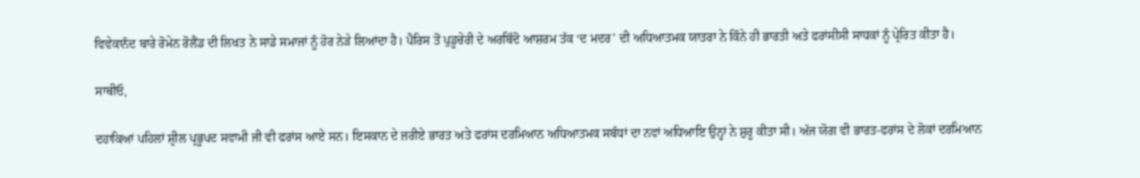ਵਿਵੇਕਾਨੰਦ ਬਾਰੇ ਰੋਮੇਨ ਰੋਲੈਂਡ ਦੀ ਲਿਖਤ ਨੇ ਸਾਡੇ ਸਮਾਜਾਂ ਨੂੰ ਹੋਰ ਨੇੜੇ ਲਿਆਂਦਾ ਹੈ। ਪੈਰਿਸ ਤੋਂ ਪੁਡੂਚੇਰੀ ਦੇ ਅਰਬਿੰਦੋ ਆਸ਼ਰਮ ਤੱਕ ‘ਦ ਮਦਰ’ ਦੀ ਅਧਿਆਤਮਕ ਯਾਤਰਾ ਨੇ ਕਿੰਨੇ ਹੀ ਭਾਰਤੀ ਅਤੇ ਫਰਾਂਸੀਸੀ ਸਾਧਕਾਂ ਨੂੰ ਪ੍ਰੇਰਿਤ ਕੀਤਾ ਹੈ।

ਸਾਥੀਓ,

ਦਹਾਕਿਆਂ ਪਹਿਲਾਂ ਸ਼੍ਰੀਲ ਪ੍ਰਭੂਪਦ ਸਵਾਮੀ ਜੀ ਵੀ ਫਰਾਂਸ ਆਏ ਸਨ। ਇਸਕਾਨ ਦੇ ਜ਼ਰੀਏ ਭਾਰਤ ਅਤੇ ਫਰਾਂਸ ਦਰਮਿਆਨ ਅਧਿਆਤਮਕ ਸਬੰਧਾਂ ਦਾ ਨਵਾਂ ਅਧਿਆਇ ਉਨ੍ਹਾਂ ਨੇ ਸ਼ੁਰੂ ਕੀਤਾ ਸੀ। ਅੱਜ ਯੋਗ ਵੀ ਭਾਰਤ-ਫਰਾਂਸ ਦੇ ਲੋਕਾਂ ਦਰਮਿਆਨ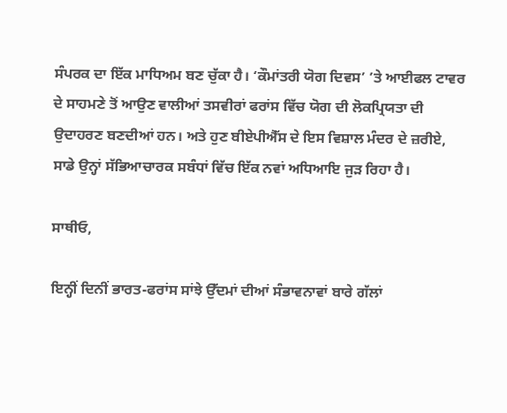ਸੰਪਰਕ ਦਾ ਇੱਕ ਮਾਧਿਅਮ ਬਣ ਚੁੱਕਾ ਹੈ। ‘ਕੌਮਾਂਤਰੀ ਯੋਗ ਦਿਵਸ’ ’ਤੇ ਆਈਫਲ ਟਾਵਰ ਦੇ ਸਾਹਮਣੇ ਤੋਂ ਆਉਣ ਵਾਲੀਆਂ ਤਸਵੀਰਾਂ ਫਰਾਂਸ ਵਿੱਚ ਯੋਗ ਦੀ ਲੋਕਪ੍ਰਿਯਤਾ ਦੀ ਉਦਾਹਰਣ ਬਣਦੀਆਂ ਹਨ। ਅਤੇ ਹੁਣ ਬੀਏਪੀਐੱਸ ਦੇ ਇਸ ਵਿਸ਼ਾਲ ਮੰਦਰ ਦੇ ਜ਼ਰੀਏ, ਸਾਡੇ ਉਨ੍ਹਾਂ ਸੱਭਿਆਚਾਰਕ ਸਬੰਧਾਂ ਵਿੱਚ ਇੱਕ ਨਵਾਂ ਅਧਿਆਇ ਜੁੜ ਰਿਹਾ ਹੈ।

ਸਾਥੀਓ,

ਇਨ੍ਹੀਂ ਦਿਨੀਂ ਭਾਰਤ-ਫਰਾਂਸ ਸਾਂਝੇ ਉੱਦਮਾਂ ਦੀਆਂ ਸੰਭਾਵਨਾਵਾਂ ਬਾਰੇ ਗੱਲਾਂ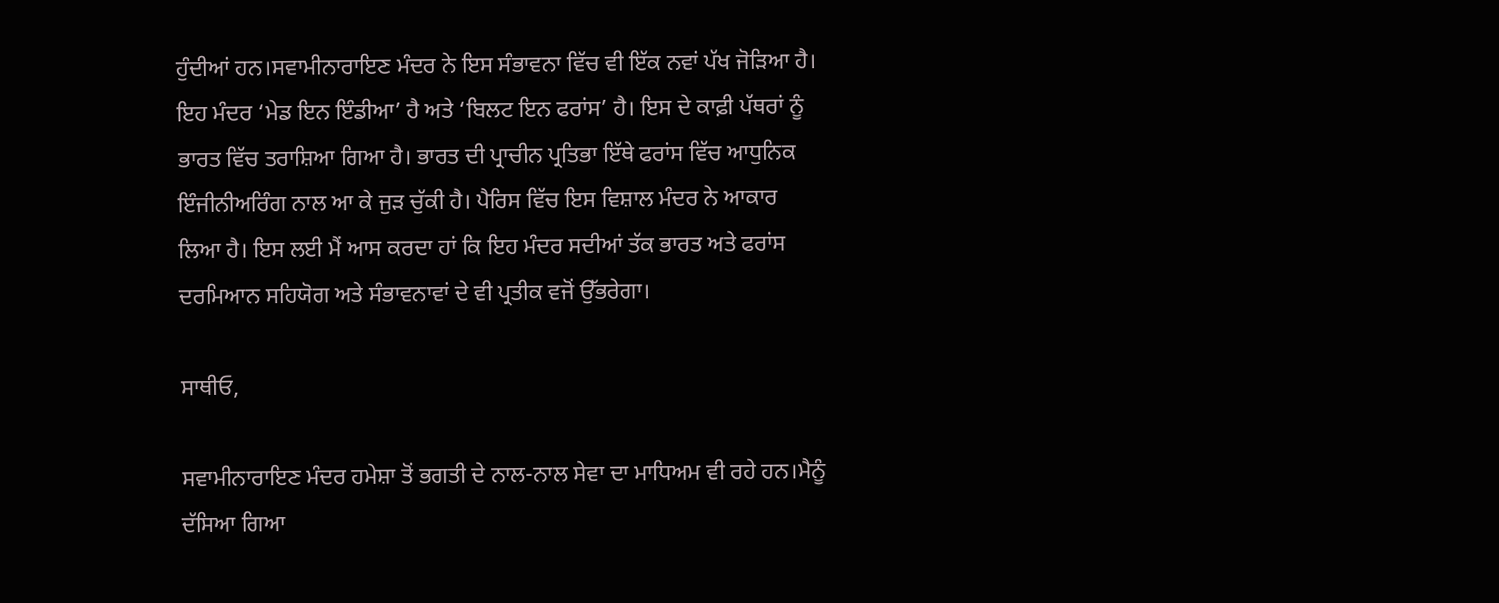ਹੁੰਦੀਆਂ ਹਨ।ਸਵਾਮੀਨਾਰਾਇਣ ਮੰਦਰ ਨੇ ਇਸ ਸੰਭਾਵਨਾ ਵਿੱਚ ਵੀ ਇੱਕ ਨਵਾਂ ਪੱਖ ਜੋੜਿਆ ਹੈ। ਇਹ ਮੰਦਰ ‘ਮੇਡ ਇਨ ਇੰਡੀਆ’ ਹੈ ਅਤੇ ‘ਬਿਲਟ ਇਨ ਫਰਾਂਸ’ ਹੈ। ਇਸ ਦੇ ਕਾਫ਼ੀ ਪੱਥਰਾਂ ਨੂੰ ਭਾਰਤ ਵਿੱਚ ਤਰਾਸ਼ਿਆ ਗਿਆ ਹੈ। ਭਾਰਤ ਦੀ ਪ੍ਰਾਚੀਨ ਪ੍ਰਤਿਭਾ ਇੱਥੇ ਫਰਾਂਸ ਵਿੱਚ ਆਧੁਨਿਕ ਇੰਜੀਨੀਅਰਿੰਗ ਨਾਲ ਆ ਕੇ ਜੁੜ ਚੁੱਕੀ ਹੈ। ਪੈਰਿਸ ਵਿੱਚ ਇਸ ਵਿਸ਼ਾਲ ਮੰਦਰ ਨੇ ਆਕਾਰ ਲਿਆ ਹੈ। ਇਸ ਲਈ ਮੈਂ ਆਸ ਕਰਦਾ ਹਾਂ ਕਿ ਇਹ ਮੰਦਰ ਸਦੀਆਂ ਤੱਕ ਭਾਰਤ ਅਤੇ ਫਰਾਂਸ ਦਰਮਿਆਨ ਸਹਿਯੋਗ ਅਤੇ ਸੰਭਾਵਨਾਵਾਂ ਦੇ ਵੀ ਪ੍ਰਤੀਕ ਵਜੋਂ ਉੱਭਰੇਗਾ।

ਸਾਥੀਓ,

ਸਵਾਮੀਨਾਰਾਇਣ ਮੰਦਰ ਹਮੇਸ਼ਾ ਤੋਂ ਭਗਤੀ ਦੇ ਨਾਲ-ਨਾਲ ਸੇਵਾ ਦਾ ਮਾਧਿਅਮ ਵੀ ਰਹੇ ਹਨ।ਮੈਨੂੰ ਦੱਸਿਆ ਗਿਆ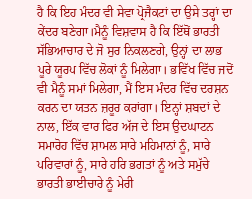ਹੈ ਕਿ ਇਹ ਮੰਦਰ ਵੀ ਸੇਵਾ ਪ੍ਰੋਜੈਕਟਾਂ ਦਾ ਉਸੇ ਤਰ੍ਹਾਂ ਦਾ ਕੇਂਦਰ ਬਣੇਗਾ।ਮੈਨੂੰ ਵਿਸ਼ਵਾਸ ਹੈ ਕਿ ਇੱਥੋਂ ਭਾਰਤੀ ਸੱਭਿਆਚਾਰ ਦੇ ਜੋ ਸੁਰ ਨਿਕਲਣਗੇ, ਉਨ੍ਹਾਂ ਦਾ ਲਾਭ ਪੂਰੇ ਯੂਰਪ ਵਿੱਚ ਲੋਕਾਂ ਨੂੰ ਮਿਲੇਗਾ। ਭਵਿੱਖ ਵਿੱਚ ਜਦੋਂ ਵੀ ਮੈਨੂੰ ਸਮਾਂ ਮਿਲੇਗਾ, ਮੈਂ ਇਸ ਮੰਦਰ ਵਿੱਚ ਦਰਸ਼ਨ ਕਰਨ ਦਾ ਯਤਨ ਜ਼ਰੂਰ ਕਰਾਂਗਾ। ਇਨ੍ਹਾਂ ਸ਼ਬਦਾਂ ਦੇ ਨਾਲ, ਇੱਕ ਵਾਰ ਫਿਰ ਅੱਜ ਦੇ ਇਸ ਉਦਘਾਟਨ ਸਮਾਰੋਹ ਵਿੱਚ ਸ਼ਾਮਲ ਸਾਰੇ ਮਹਿਮਾਨਾਂ ਨੂੰ, ਸਾਰੇ ਪਰਿਵਾਰਾਂ ਨੂੰ, ਸਾਰੇ ਹਰਿ ਭਗਤਾਂ ਨੂੰ ਅਤੇ ਸਮੁੱਚੇ ਭਾਰਤੀ ਭਾਈਚਾਰੇ ਨੂੰ ਮੇਰੀ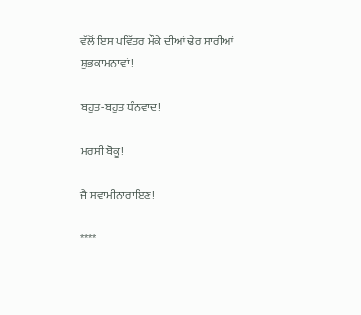ਵੱਲੋਂ ਇਸ ਪਵਿੱਤਰ ਮੌਕੇ ਦੀਆਂ ਢੇਰ ਸਾਰੀਆਂ ਸ਼ੁਭਕਾਮਨਾਵਾਂ!

ਬਹੁਤ-ਬਹੁਤ ਧੰਨਵਾਦ!

ਮਰਸੀ ਬੋਕੂ!

ਜੈ ਸਵਾਮੀਨਾਰਾਇਣ!

****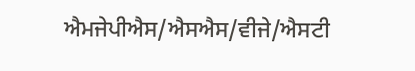ਐਮਜੇਪੀਐਸ/ਐਸਐਸ/ਵੀਜੇ/ਐਸਟੀ